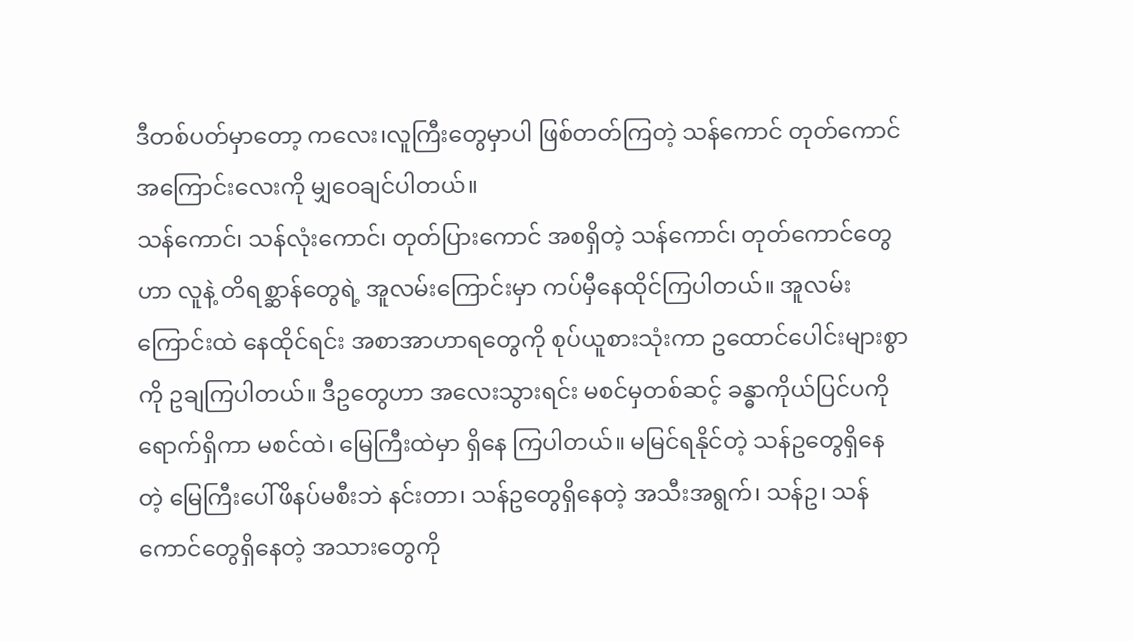ဒီတစ်ပတ်မှာတော့ ကလေး၊လူကြီးတွေမှာပါ ဖြစ်တတ်ကြတဲ့ သန်ကောင် တုတ်ကောင် အကြောင်းလေးကို မျှဝေချင်ပါတယ်။
သန်ကောင်၊ သန်လုံးကောင်၊ တုတ်ပြားကောင် အစရှိတဲ့ သန်ကောင်၊ တုတ်ကောင်တွေဟာ လူနဲ့ တိရစ္ဆာန်တွေရဲ့ အူလမ်းကြောင်းမှာ ကပ်မှီနေထိုင်ကြပါတယ်။ အူလမ်းကြောင်းထဲ နေထိုင်ရင်း အစာအာဟာရတွေကို စုပ်ယူစားသုံးကာ ဥထောင်ပေါင်းများစွာ ကို ဥချကြပါတယ်။ ဒီဥတွေဟာ အလေးသွားရင်း မစင်မှတစ်ဆင့် ခန္ဓာကိုယ်ပြင်ပကို ရောက်ရှိကာ မစင်ထဲ၊ မြေကြီးထဲမှာ ရှိနေ ကြပါတယ်။ မမြင်ရနိုင်တဲ့ သန်ဥတွေရှိနေတဲ့ မြေကြီးပေါ်ဖိနပ်မစီးဘဲ နင်းတာ၊ သန်ဥတွေရှိနေတဲ့ အသီးအရွက်၊ သန်ဥ၊ သန်ကောင်တွေရှိနေတဲ့ အသားတွေကို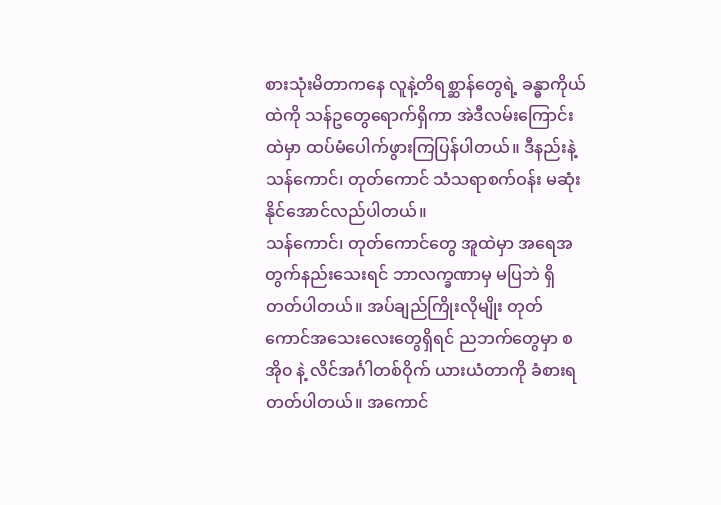စားသုံးမိတာကနေ လူနဲ့တိရစ္ဆာန်တွေရဲ့ ခန္ဓာကိုယ်ထဲကို သန်ဥတွေရောက်ရှိကာ အဲဒီလမ်းကြောင်းထဲမှာ ထပ်မံပေါက်ဖွားကြပြန်ပါတယ်။ ဒီနည်းနဲ့ သန်ကောင်၊ တုတ်ကောင် သံသရာစက်ဝန်း မဆုံးနိုင်အောင်လည်ပါတယ်။
သန်ကောင်၊ တုတ်ကောင်တွေ အူထဲမှာ အရေအတွက်နည်းသေးရင် ဘာလက္ခဏာမှ မပြဘဲ ရှိတတ်ပါတယ်။ အပ်ချည်ကြိုးလိုမျိုး တုတ်ကောင်အသေးလေးတွေရှိရင် ညဘက်တွေမှာ စအို၀ နဲ့ လိင်အင်္ဂါတစ်ဝိုက် ယားယံတာကို ခံစားရတတ်ပါတယ်။ အကောင်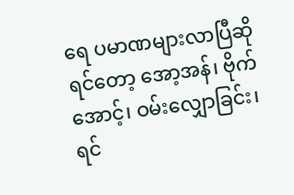ရေ ပမာဏများလာပြီဆိုရင်တော့ အော့အန်၊ ဗိုက်အောင့်၊ ဝမ်းလျှောခြင်း၊ ရင်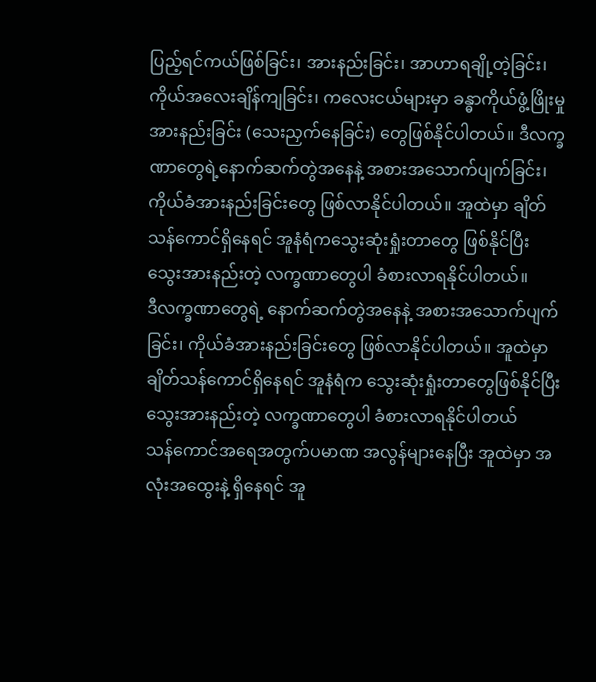ပြည့်ရင်ကယ်ဖြစ်ခြင်း၊ အားနည်းခြင်း၊ အာဟာရချို့တဲ့ခြင်း၊ ကိုယ်အလေးချိန်ကျခြင်း၊ ကလေးငယ်များမှာ ခန္ဓာကိုယ်ဖွံ့ဖြိုးမှုအားနည်းခြင်း (သေးညှက်နေခြင်း) တွေဖြစ်နိုင်ပါတယ်။ ဒီလက္ခဏာတွေရဲ့နောက်ဆက်တွဲအနေနဲ့ အစားအသောက်ပျက်ခြင်း၊ ကိုယ်ခံအားနည်းခြင်းတွေ ဖြစ်လာနိုင်ပါတယ်။ အူထဲမှာ ချိတ်သန်ကောင်ရှိနေရင် အူနံရံကသွေးဆုံးရှုံးတာတွေ ဖြစ်နိုင်ပြီး သွေးအားနည်းတဲ့ လက္ခဏာတွေပါ ခံစားလာရနိုင်ပါတယ်။
ဒီလက္ခဏာတွေရဲ့ နောက်ဆက်တွဲအနေနဲ့ အစားအသောက်ပျက်ခြင်း၊ ကိုယ်ခံအားနည်းခြင်းတွေ ဖြစ်လာနိုင်ပါတယ်။ အူထဲမှာ ချိတ်သန်ကောင်ရှိနေရင် အူနံရံက သွေးဆုံးရှုံးတာတွေဖြစ်နိုင်ပြီး သွေးအားနည်းတဲ့ လက္ခဏာတွေပါ ခံစားလာရနိုင်ပါတယ်
သန်ကောင်အရေအတွက်ပမာဏ အလွန်များနေပြီး အူထဲမှာ အလုံးအထွေးနဲ့ ရှိနေရင် အူ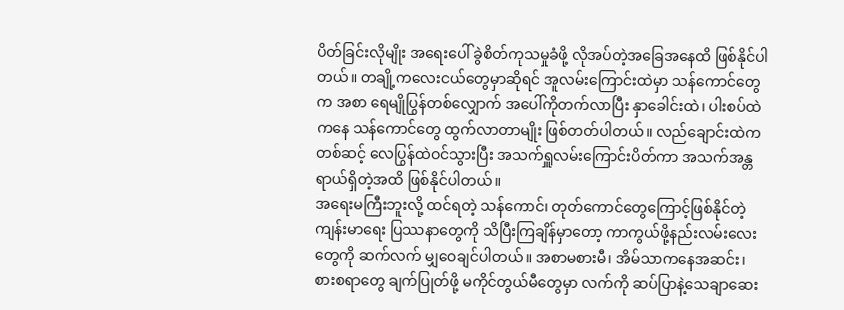ပိတ်ခြင်းလိုမျိုး အရေးပေါ် ခွဲစိတ်ကုသမှုခံဖို့ လိုအပ်တဲ့အခြေအနေထိ ဖြစ်နိုင်ပါတယ်။ တချို့ကလေးငယ်တွေမှာဆိုရင် အူလမ်းကြောင်းထဲမှာ သန်ကောင်တွေက အစာ ရေမျိုပြွန်တစ်လျှောက် အပေါ်ကိုတက်လာပြီး နှာခေါင်းထဲ၊ ပါးစပ်ထဲကနေ သန်ကောင်တွေ ထွက်လာတာမျိုး ဖြစ်တတ်ပါတယ်။ လည်ချောင်းထဲကတစ်ဆင့် လေပြွန်ထဲဝင်သွားပြီး အသက်ရှူလမ်းကြောင်းပိတ်ကာ အသက်အန္တရာယ်ရှိတဲ့အထိ ဖြစ်နိုင်ပါတယ်။
အရေးမကြီးဘူးလို့ ထင်ရတဲ့ သန်ကောင်၊ တုတ်ကောင်တွေကြောင့်ဖြစ်နိုင်တဲ့ ကျန်းမာရေး ပြဿနာတွေကို သိပြီးကြချိန်မှာတော့ ကာကွယ်ဖို့နည်းလမ်းလေးတွေကို ဆက်လက် မျှဝေချင်ပါတယ်။ အစာမစားမီ၊ အိမ်သာကနေအဆင်း၊ စားစရာတွေ ချက်ပြုတ်ဖို့ မကိုင်တွယ်မီတွေမှာ လက်ကို ဆပ်ပြာနဲ့သေချာဆေး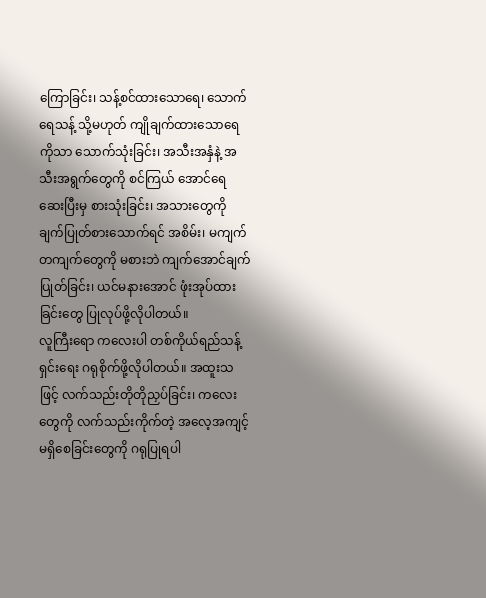ကြောခြင်း၊ သန့်စင်ထားသောရေ၊ သောက်ရေသန့် သို့မဟုတ် ကျိုချက်ထားသောရေကိုသာ သောက်သုံးခြင်း၊ အသီးအနှံနဲ့ အသီးအရွက်တွေကို စင်ကြယ် အောင်ရေဆေးပြီးမှ စားသုံးခြင်း၊ အသားတွေကို ချက်ပြုတ်စားသောက်ရင် အစိမ်း၊ မကျက်တကျက်တွေကို မစားဘဲ ကျက်အောင်ချက်ပြုတ်ခြင်း၊ ယင်မနားအောင် ဖုံးအုပ်ထားခြင်းတွေ ပြုလုပ်ဖို့လိုပါတယ်။
လူကြီးရော ကလေးပါ တစ်ကိုယ်ရည်သန့်ရှင်းရေး ဂရုစိုက်ဖို့လိုပါတယ်။ အထူးသဖြင့် လက်သည်းတိုတိုညှပ်ခြင်း၊ ကလေးတွေကို လက်သည်းကိုက်တဲ့ အလေ့အကျင့်မရှိစေခြင်းတွေကို ဂရုပြုရပါ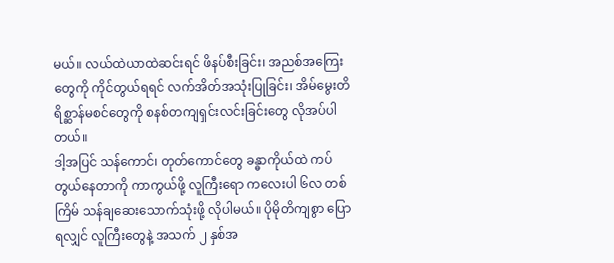မယ်။ လယ်ထဲယာထဲဆင်းရင် ဖိနပ်စီးခြင်း၊ အညစ်အကြေးတွေကို ကိုင်တွယ်ရရင် လက်အိတ်အသုံးပြုခြင်း၊ အိမ်မွေးတိရိစ္ဆာန်မစင်တွေကို စနစ်တကျရှင်းလင်းခြင်းတွေ လိုအပ်ပါတယ်။
ဒါ့အပြင် သန်ကောင်၊ တုတ်ကောင်တွေ ခန္ဓာကိုယ်ထဲ ကပ်တွယ်နေတာကို ကာကွယ်ဖို့ လူကြီးရော ကလေးပါ ၆လ တစ်ကြိမ် သန်ချဆေးသောက်သုံးဖို့ လိုပါမယ်။ ပိုမိုတိကျစွာ ပြောရလျှင် လူကြီးတွေနဲ့ အသက် ၂ နှစ်အ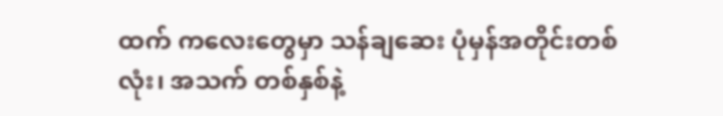ထက် ကလေးတွေမှာ သန်ချဆေး ပုံမှန်အတိုင်းတစ်လုံး၊ အသက် တစ်နှစ်နဲ့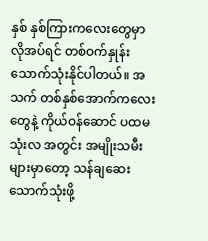နှစ် နှစ်ကြားကလေးတွေမှာ လိုအပ်ရင် တစ်ဝက်နှုန်း သောက်သုံးနိုင်ပါတယ်။ အသက် တစ်နှစ်အောက်ကလေးတွေနဲ့ ကိုယ်ဝန်ဆောင် ပထမသုံးလ အတွင်း အမျိုးသမီးများမှာတော့ သန်ချဆေးသောက်သုံးဖို့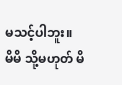မသင့်ပါဘူး။
မိမိ သို့မဟုတ် မိ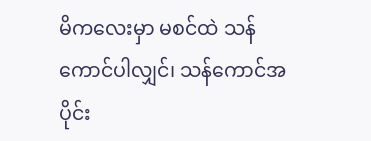မိကလေးမှာ မစင်ထဲ သန်ကောင်ပါလျှင်၊ သန်ကောင်အပိုင်း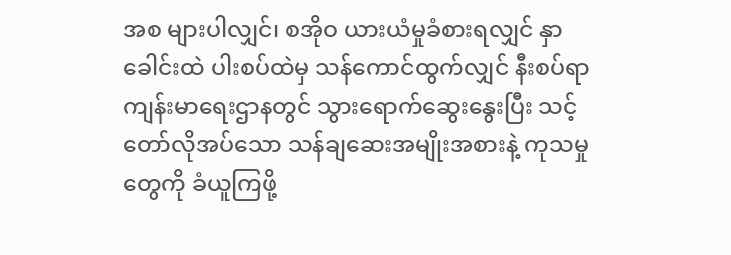အစ များပါလျှင်၊ စအိုဝ ယားယံမှုခံစားရလျှင် နှာခေါင်းထဲ ပါးစပ်ထဲမှ သန်ကောင်ထွက်လျှင် နီးစပ်ရာ ကျန်းမာရေးဌာနတွင် သွားရောက်ဆွေးနွေးပြီး သင့်တော်လိုအပ်သော သန်ချဆေးအမျိုးအစားနဲ့ ကုသမှုတွေကို ခံယူကြဖို့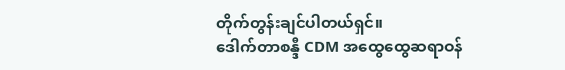တိုက်တွန်းချင်ပါတယ်ရှင်။
ဒေါက်တာစန္ဒီ CDM အထွေထွေဆရာဝန်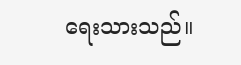ရေးသားသည်။